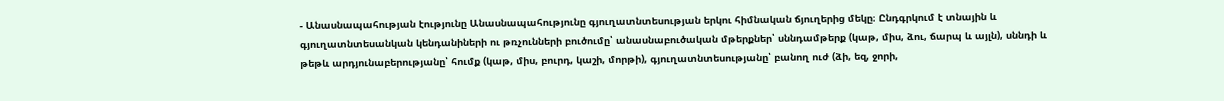- Անասնապահության էությունը Անասնապահությունը գյուղատնտեսության երկու հիմնական ճյուղերից մեկը։ Ընդգրկում է տնային և գյուղատնտեսանկան կենդանիների ու թռչունների բուծումը՝ անասնաբուծական մթերքներ՝ սննդամթերք (կաթ, միս, ձու, ճարպ և այլն), սննդի և թեթև արդյունաբերությանը՝ հումք (կաթ, միս, բուրդ, կաշի, մորթի), գյուղատնտեսությանը՝ բանող ուժ (ձի, եզ, ջորի,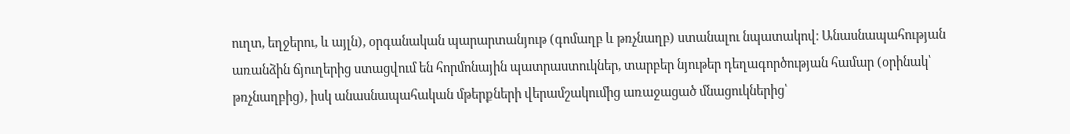ուղտ, եղջերու, և այլն), օրգանական պարարտանյութ (գոմաղբ և թռչնաղբ) ստանալու նպատակով։ Անասնապահության առանձին ճյուղերից ստացվում են հորմոնային պատրաստուկներ, տարբեր նյութեր դեղագործության համար (օրինակ՝ թռչնաղբից), իսկ անասնապահական մթերքների վերամշակումից առաջացած մնացուկներից՝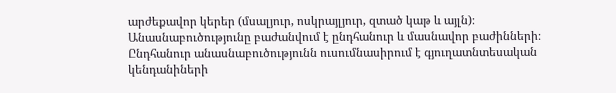արժեքավոր կերեր (մսալյուր, ոսկրայլյուր, զտած կաթ և այլն)։
Անասնաբուծությունը բաժանվում է ընդհանուր և մասնավոր բաժինների։ Ընդհանուր անասնաբուծությունն ուսումնասիրում է գյուղատնտեսական կենդանիների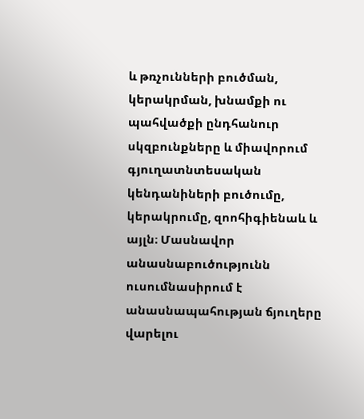և թռչունների բուծման, կերակրման, խնամքի ու պահվածքի ընդհանուր սկզբունքները և միավորում գյուղատնտեսական կենդանիների բուծումը, կերակրումը, զոոհիգիենաև և այլն։ Մասնավոր անասնաբուծությունն ուսումնասիրում է անասնապահության ճյուղերը վարելու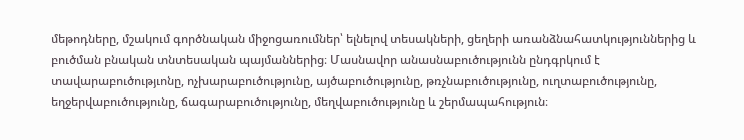մեթոդները, մշակում գործնական միջոցառումներ՝ ելնելով տեսակների, ցեղերի առանձնահատկություններից և բուծման բնական տնտեսական պայմաններից։ Մասնավոր անասնաբուծությունն ընդգրկում է տավարաբուծությւոնը, ոչխարաբուծությունը, այծաբուծությունը, թռչնաբուծությունը, ուղտաբուծությունը, եղջերվաբուծությունը, ճագարաբուծությունը, մեղվաբուծությունը և շերմապահություն։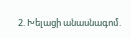2. Խելացի անասնագոմ.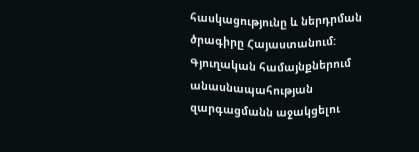հասկացությունը և ներդրման ծրագիրը Հայաստանում:
Գյուղական համայնքներում անասնապահության զարգացմանն աջակցելու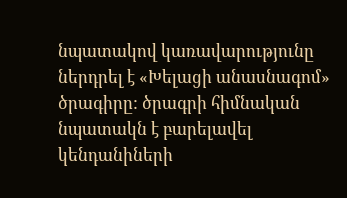նպատակով կառավարությունը ներդրել է «Խելացի անասնագոմ» ծրագիրը: ծրագրի հիմնական նպատակն է բարելավել կենդանիների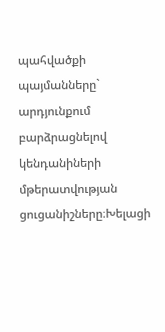պահվածքի պայմանները` արդյունքում բարձրացնելով կենդանիների մթերատվության ցուցանիշները։Խելացի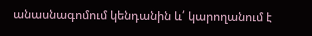անասնագոմում կենդանին և՛ կարողանում է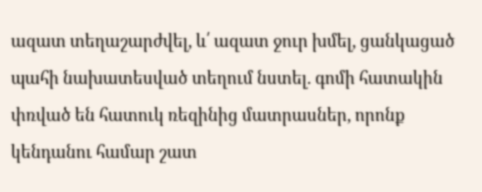ազատ տեղաշարժվել, և՛ ազատ ջուր խմել, ցանկացած պահի նախատեսված տեղում նստել. գոմի հատակին փռված են հատուկ ռեզինից մատրասներ, որոնք կենդանու համար շատ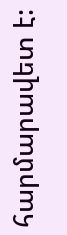հարմարավետ է: